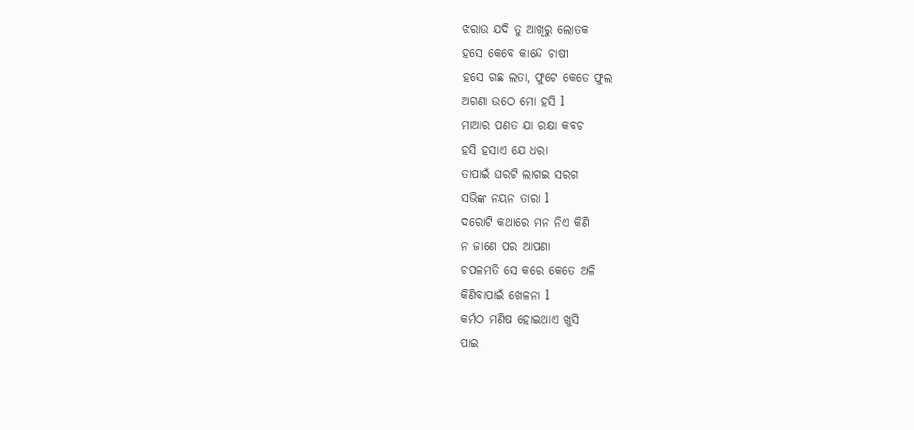ଝରାଉ ଯଦି ତୁ ଆଖିରୁ ଲୋତକ
ହସେ କେବେ କାନ୍ଦେ ଚାଷୀ
ହସେ ଗଛ ଲତା, ଫୁଟେ କେତେ ଫୁଲ
ଅଗଣା ଉଠେ ମୋ ହସି l
ମାଆର ପଣତ ଯା ରକ୍ଷା କବଚ
ହସି ହସାଏ ଯେ ଧରା
ତାପାଇଁ ଘରଟି ଲାଗଇ ସରଗ
ସଭିଙ୍କ ନୟନ ତାରା l
ଦରୋଟି କଥାରେ ମନ ନିଏ କିଣି
ନ ଜାଣେ ପର ଆପଣା
ଚପଳମତି ସେ କରେ କେତେ ଅଳି
କିଣିବାପାଇଁ ଖେଳନା l
କର୍ମଠ ମଣିଷ ହୋଇଥାଏ ଖୁସି
ପାଇ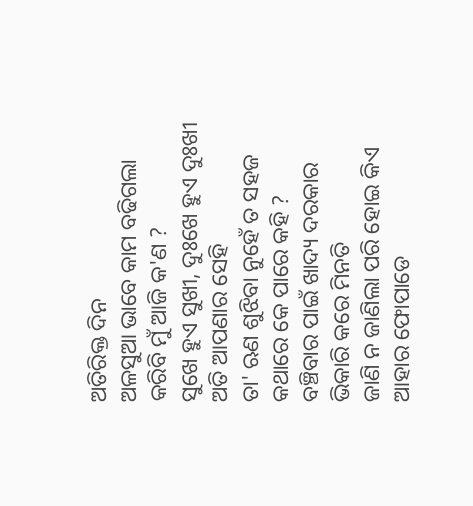ଅତିରିକ୍ତ ଦିନ
ଅଳସୁଆ ଭାବେ କାମ ବଢିଗଲା
କରିବି ମୁଁ ଆଜି କ'ଣ ?
ସୁଖେ ହୁଏ ସୁଖୀ, ଦୁଃଖେ ହୁଏ ଦୁଃଖୀ
ଅତି ଆପଣାର ସେହି
ତା' ଋଣ ଶୁଝିବା ନୁହେଁ ତ ସହଜ
କଥାରେ କେ ପାରେ କହି ?
ବଞ୍ଚିବାର ପାଇଁ ଖାଦ୍ୟ ଦରକାର
ଭିକାରି କରେ ମିନତି
ଜାଣି ନ ଜାଣିଲା ପରି ହୋଇ କିଏ
ଆହାର ଫୋପାଡେ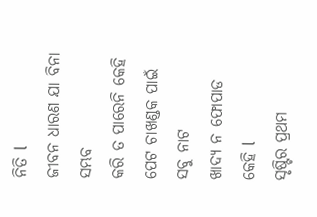ନିତି l
ଜୀବନ ଧାରଣ ଯା ବିନା ସମ୍ଭବ
କରି ତ ପାରେନି କେହି
ପେଟ ଚାଖଣ୍ଡକ ପାଇଁ ସବୁ ନାଟ
ଖାଦ୍ୟ ନ ଫୋପାଡ କେହି l
ସୃଷ୍ଟିର ପ୍ରଥମ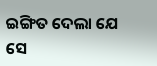ଇଙ୍ଗିତ ଦେଲା ଯେ
ସେ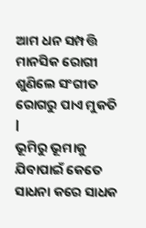ଆମ ଧନ ସମ୍ପତ୍ତି
ମାନସିକ ରୋଗୀ ଶୁଣିଲେ ସଂଗୀତ
ରୋଗରୁ ପାଏ ମୁକତି l
ଭୂମିରୁ ଭୂମାକୁ ଯିବାପାଇଁ କେତେ
ସାଧନା କରେ ସାଧକ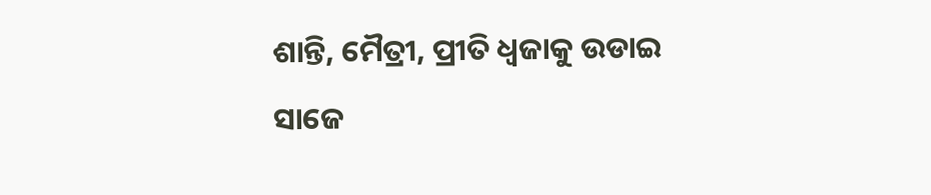ଶାନ୍ତି, ମୈତ୍ରୀ, ପ୍ରୀତି ଧ୍ବଜାକୁ ଉଡାଇ
ସାଜେ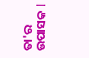ତା'ର ଉପାସକ l